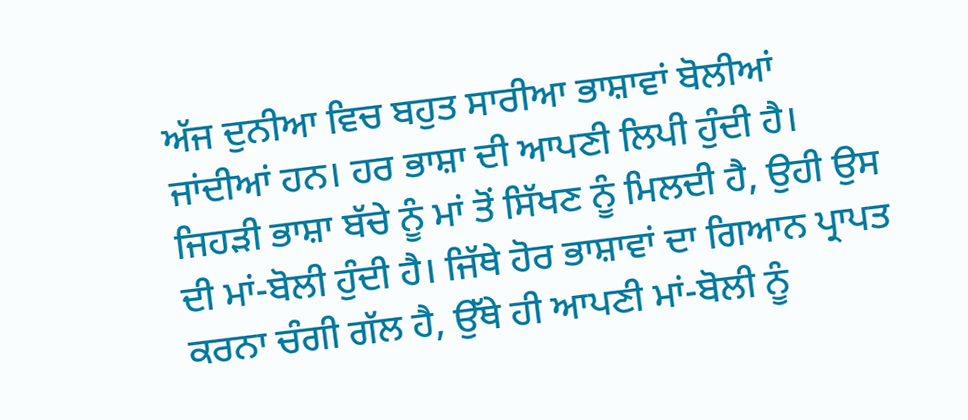ਅੱਜ ਦੁਨੀਆ ਵਿਚ ਬਹੁਤ ਸਾਰੀਆ ਭਾਸ਼ਾਵਾਂ ਬੋਲੀਆਂ ਜਾਂਦੀਆਂ ਹਨ। ਹਰ ਭਾਸ਼ਾ ਦੀ ਆਪਣੀ ਲਿਪੀ ਹੁੰਦੀ ਹੈ। ਜਿਹੜੀ ਭਾਸ਼ਾ ਬੱਚੇ ਨੂੰ ਮਾਂ ਤੋਂ ਸਿੱਖਣ ਨੂੰ ਮਿਲਦੀ ਹੈ, ਉਹੀ ਉਸ ਦੀ ਮਾਂ-ਬੋਲੀ ਹੁੰਦੀ ਹੈ। ਜਿੱਥੇ ਹੋਰ ਭਾਸ਼ਾਵਾਂ ਦਾ ਗਿਆਨ ਪ੍ਰਾਪਤ ਕਰਨਾ ਚੰਗੀ ਗੱਲ ਹੈ, ਉੱਥੇ ਹੀ ਆਪਣੀ ਮਾਂ-ਬੋਲੀ ਨੂੰ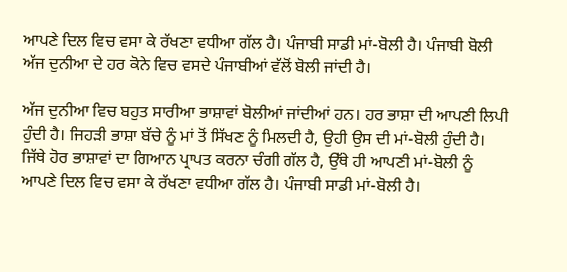ਆਪਣੇ ਦਿਲ ਵਿਚ ਵਸਾ ਕੇ ਰੱਖਣਾ ਵਧੀਆ ਗੱਲ ਹੈ। ਪੰਜਾਬੀ ਸਾਡੀ ਮਾਂ-ਬੋਲੀ ਹੈ। ਪੰਜਾਬੀ ਬੋਲੀ ਅੱਜ ਦੁਨੀਆ ਦੇ ਹਰ ਕੋਨੇ ਵਿਚ ਵਸਦੇ ਪੰਜਾਬੀਆਂ ਵੱਲੋਂ ਬੋਲੀ ਜਾਂਦੀ ਹੈ।

ਅੱਜ ਦੁਨੀਆ ਵਿਚ ਬਹੁਤ ਸਾਰੀਆ ਭਾਸ਼ਾਵਾਂ ਬੋਲੀਆਂ ਜਾਂਦੀਆਂ ਹਨ। ਹਰ ਭਾਸ਼ਾ ਦੀ ਆਪਣੀ ਲਿਪੀ ਹੁੰਦੀ ਹੈ। ਜਿਹੜੀ ਭਾਸ਼ਾ ਬੱਚੇ ਨੂੰ ਮਾਂ ਤੋਂ ਸਿੱਖਣ ਨੂੰ ਮਿਲਦੀ ਹੈ, ਉਹੀ ਉਸ ਦੀ ਮਾਂ-ਬੋਲੀ ਹੁੰਦੀ ਹੈ। ਜਿੱਥੇ ਹੋਰ ਭਾਸ਼ਾਵਾਂ ਦਾ ਗਿਆਨ ਪ੍ਰਾਪਤ ਕਰਨਾ ਚੰਗੀ ਗੱਲ ਹੈ, ਉੱਥੇ ਹੀ ਆਪਣੀ ਮਾਂ-ਬੋਲੀ ਨੂੰ ਆਪਣੇ ਦਿਲ ਵਿਚ ਵਸਾ ਕੇ ਰੱਖਣਾ ਵਧੀਆ ਗੱਲ ਹੈ। ਪੰਜਾਬੀ ਸਾਡੀ ਮਾਂ-ਬੋਲੀ ਹੈ।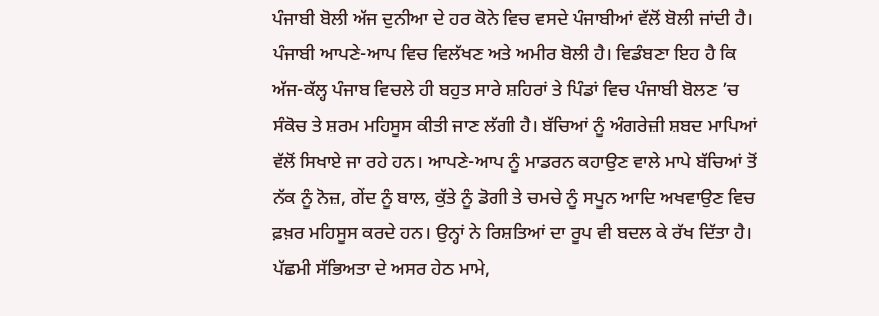ਪੰਜਾਬੀ ਬੋਲੀ ਅੱਜ ਦੁਨੀਆ ਦੇ ਹਰ ਕੋਨੇ ਵਿਚ ਵਸਦੇ ਪੰਜਾਬੀਆਂ ਵੱਲੋਂ ਬੋਲੀ ਜਾਂਦੀ ਹੈ। ਪੰਜਾਬੀ ਆਪਣੇ-ਆਪ ਵਿਚ ਵਿਲੱਖਣ ਅਤੇ ਅਮੀਰ ਬੋਲੀ ਹੈ। ਵਿਡੰਬਣਾ ਇਹ ਹੈ ਕਿ ਅੱਜ-ਕੱਲ੍ਹ ਪੰਜਾਬ ਵਿਚਲੇ ਹੀ ਬਹੁਤ ਸਾਰੇ ਸ਼ਹਿਰਾਂ ਤੇ ਪਿੰਡਾਂ ਵਿਚ ਪੰਜਾਬੀ ਬੋਲਣ ’ਚ ਸੰਕੋਚ ਤੇ ਸ਼ਰਮ ਮਹਿਸੂਸ ਕੀਤੀ ਜਾਣ ਲੱਗੀ ਹੈ। ਬੱਚਿਆਂ ਨੂੰ ਅੰਗਰੇਜ਼ੀ ਸ਼ਬਦ ਮਾਪਿਆਂ ਵੱਲੋਂ ਸਿਖਾਏ ਜਾ ਰਹੇ ਹਨ। ਆਪਣੇ-ਆਪ ਨੂੰ ਮਾਡਰਨ ਕਹਾਉਣ ਵਾਲੇ ਮਾਪੇ ਬੱਚਿਆਂ ਤੋਂ ਨੱਕ ਨੂੰ ਨੋਜ਼, ਗੇਂਦ ਨੂੰ ਬਾਲ, ਕੁੱਤੇ ਨੂੰ ਡੋਗੀ ਤੇ ਚਮਚੇ ਨੂੰ ਸਪੂਨ ਆਦਿ ਅਖਵਾਉਣ ਵਿਚ ਫ਼ਖ਼ਰ ਮਹਿਸੂਸ ਕਰਦੇ ਹਨ। ਉਨ੍ਹਾਂ ਨੇ ਰਿਸ਼ਤਿਆਂ ਦਾ ਰੂਪ ਵੀ ਬਦਲ ਕੇ ਰੱਖ ਦਿੱਤਾ ਹੈ। ਪੱਛਮੀ ਸੱਭਿਅਤਾ ਦੇ ਅਸਰ ਹੇਠ ਮਾਮੇ,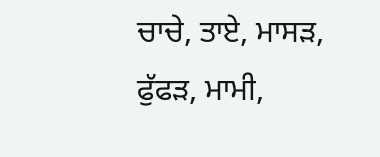ਚਾਚੇ, ਤਾਏ, ਮਾਸੜ, ਫੁੱਫੜ, ਮਾਮੀ,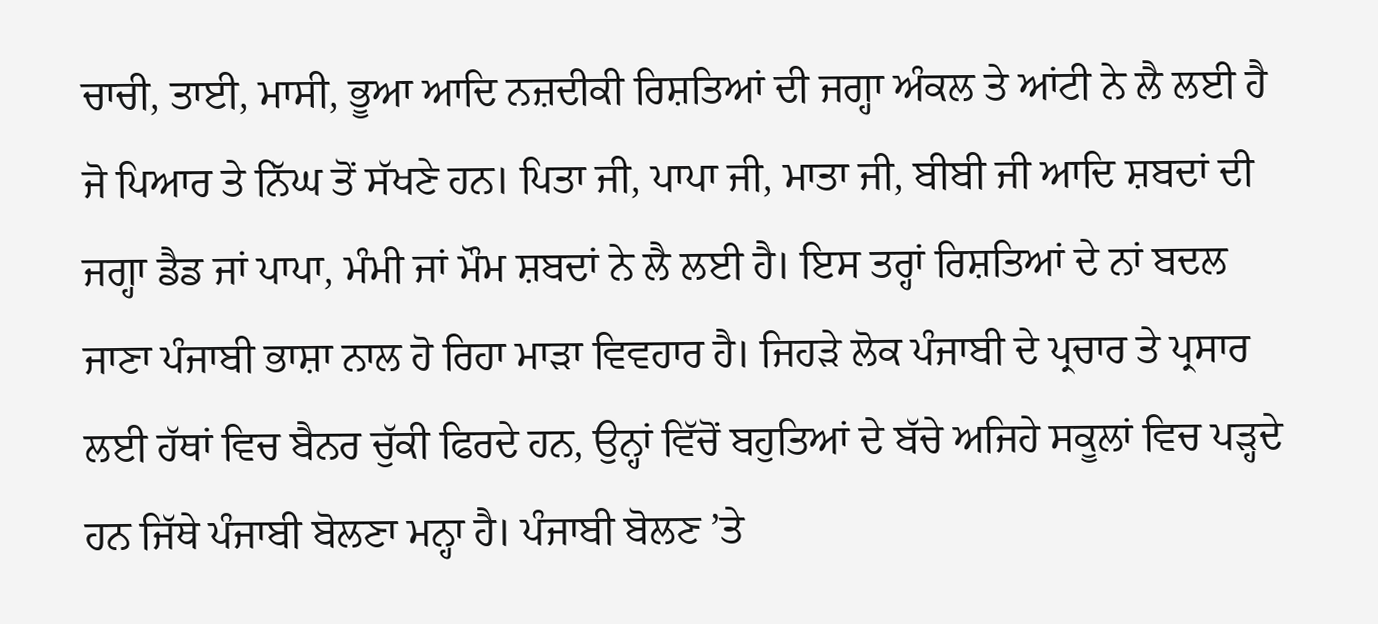ਚਾਚੀ, ਤਾਈ, ਮਾਸੀ, ਭੂਆ ਆਦਿ ਨਜ਼ਦੀਕੀ ਰਿਸ਼ਤਿਆਂ ਦੀ ਜਗ੍ਹਾ ਅੰਕਲ ਤੇ ਆਂਟੀ ਨੇ ਲੈ ਲਈ ਹੈ ਜੋ ਪਿਆਰ ਤੇ ਨਿੱਘ ਤੋਂ ਸੱਖਣੇ ਹਨ। ਪਿਤਾ ਜੀ, ਪਾਪਾ ਜੀ, ਮਾਤਾ ਜੀ, ਬੀਬੀ ਜੀ ਆਦਿ ਸ਼ਬਦਾਂ ਦੀ ਜਗ੍ਹਾ ਡੈਡ ਜਾਂ ਪਾਪਾ, ਮੰਮੀ ਜਾਂ ਮੌਮ ਸ਼ਬਦਾਂ ਨੇ ਲੈ ਲਈ ਹੈ। ਇਸ ਤਰ੍ਹਾਂ ਰਿਸ਼ਤਿਆਂ ਦੇ ਨਾਂ ਬਦਲ ਜਾਣਾ ਪੰਜਾਬੀ ਭਾਸ਼ਾ ਨਾਲ ਹੋ ਰਿਹਾ ਮਾੜਾ ਵਿਵਹਾਰ ਹੈ। ਜਿਹੜੇ ਲੋਕ ਪੰਜਾਬੀ ਦੇ ਪ੍ਰਚਾਰ ਤੇ ਪ੍ਰਸਾਰ ਲਈ ਹੱਥਾਂ ਵਿਚ ਬੈਨਰ ਚੁੱਕੀ ਫਿਰਦੇ ਹਨ, ਉਨ੍ਹਾਂ ਵਿੱਚੋਂ ਬਹੁਤਿਆਂ ਦੇ ਬੱਚੇ ਅਜਿਹੇ ਸਕੂਲਾਂ ਵਿਚ ਪੜ੍ਹਦੇ ਹਨ ਜਿੱਥੇ ਪੰਜਾਬੀ ਬੋਲਣਾ ਮਨ੍ਹਾ ਹੈ। ਪੰਜਾਬੀ ਬੋਲਣ ’ਤੇ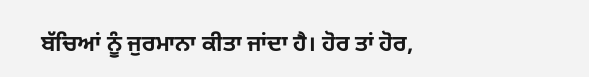ਬੱਚਿਆਂ ਨੂੰ ਜੁਰਮਾਨਾ ਕੀਤਾ ਜਾਂਦਾ ਹੈ। ਹੋਰ ਤਾਂ ਹੋਰ,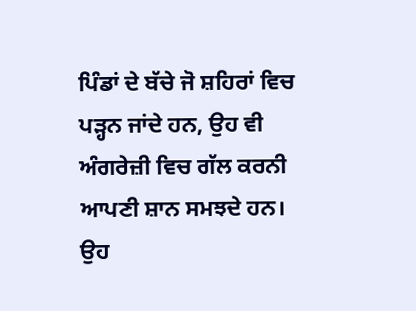ਪਿੰਡਾਂ ਦੇ ਬੱਚੇ ਜੋ ਸ਼ਹਿਰਾਂ ਵਿਚ ਪੜ੍ਹਨ ਜਾਂਦੇ ਹਨ, ਉਹ ਵੀ ਅੰਗਰੇਜ਼ੀ ਵਿਚ ਗੱਲ ਕਰਨੀ ਆਪਣੀ ਸ਼ਾਨ ਸਮਝਦੇ ਹਨ। ਉਹ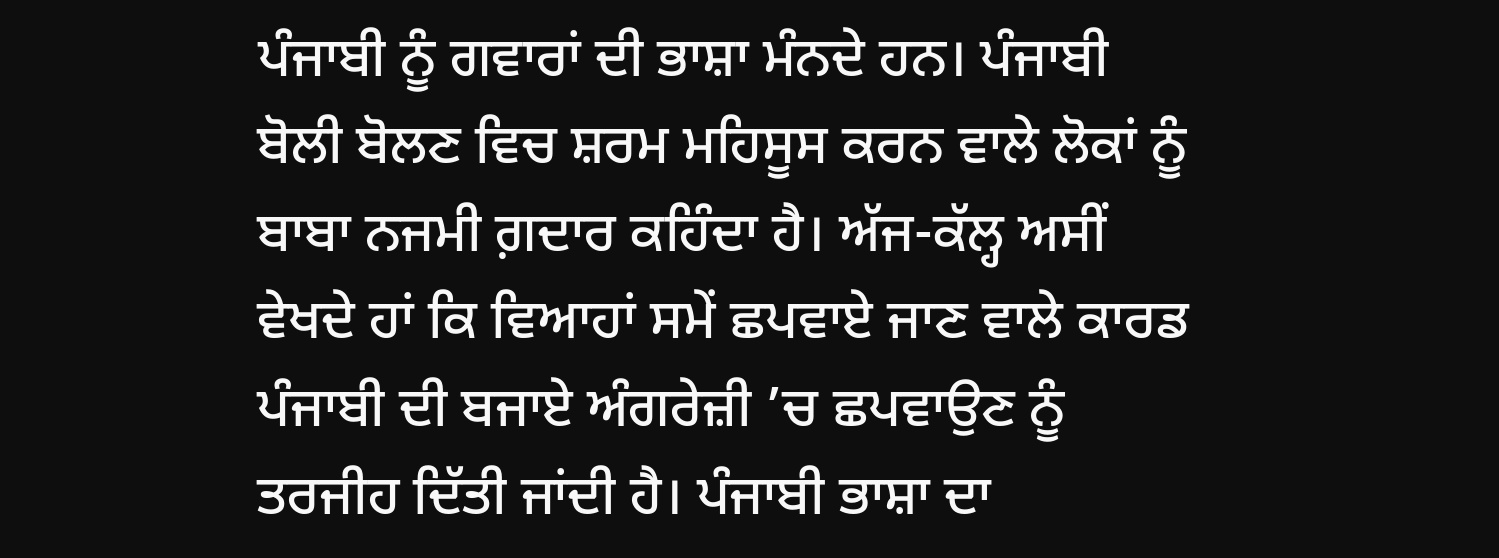ਪੰਜਾਬੀ ਨੂੰ ਗਵਾਰਾਂ ਦੀ ਭਾਸ਼ਾ ਮੰਨਦੇ ਹਨ। ਪੰਜਾਬੀ ਬੋਲੀ ਬੋਲਣ ਵਿਚ ਸ਼ਰਮ ਮਹਿਸੂਸ ਕਰਨ ਵਾਲੇ ਲੋਕਾਂ ਨੂੰ ਬਾਬਾ ਨਜਮੀ ਗ਼ਦਾਰ ਕਹਿੰਦਾ ਹੈ। ਅੱਜ-ਕੱਲ੍ਹ ਅਸੀਂ ਵੇਖਦੇ ਹਾਂ ਕਿ ਵਿਆਹਾਂ ਸਮੇਂ ਛਪਵਾਏ ਜਾਣ ਵਾਲੇ ਕਾਰਡ ਪੰਜਾਬੀ ਦੀ ਬਜਾਏ ਅੰਗਰੇਜ਼ੀ ’ਚ ਛਪਵਾਉਣ ਨੂੰ ਤਰਜੀਹ ਦਿੱਤੀ ਜਾਂਦੀ ਹੈ। ਪੰਜਾਬੀ ਭਾਸ਼ਾ ਦਾ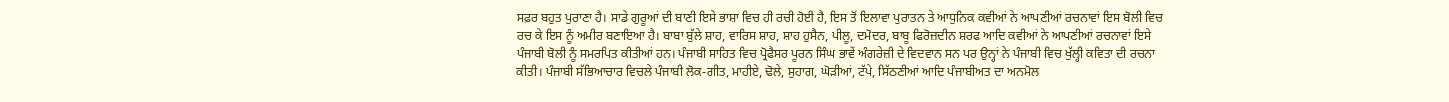ਸਫ਼ਰ ਬਹੁਤ ਪੁਰਾਣਾ ਹੈ। ਸਾਡੇ ਗੁਰੂਆਂ ਦੀ ਬਾਣੀ ਇਸੇ ਭਾਸ਼ਾ ਵਿਚ ਹੀ ਰਚੀ ਹੋਈ ਹੈ, ਇਸ ਤੋਂ ਇਲਾਵਾ ਪੁਰਾਤਨ ਤੇ ਆਧੁਨਿਕ ਕਵੀਆਂ ਨੇ ਆਪਣੀਆਂ ਰਚਨਾਵਾਂ ਇਸ ਬੋਲੀ ਵਿਚ ਰਚ ਕੇ ਇਸ ਨੂੰ ਅਮੀਰ ਬਣਾਇਆ ਹੈ। ਬਾਬਾ ਬੁੱਲੇ ਸ਼ਾਹ, ਵਾਰਿਸ ਸ਼ਾਹ, ਸ਼ਾਹ ਹੁਸੈਨ, ਪੀਲੂ, ਦਮੋਦਰ, ਬਾਬੂ ਫਿਰੋਜ਼ਦੀਨ ਸ਼ਰਫ ਆਦਿ ਕਵੀਆਂ ਨੇ ਆਪਣੀਆਂ ਰਚਨਾਵਾਂ ਇਸੇ ਪੰਜਾਬੀ ਬੋਲੀ ਨੂੰ ਸਮਰਪਿਤ ਕੀਤੀਆਂ ਹਨ। ਪੰਜਾਬੀ ਸਾਹਿਤ ਵਿਚ ਪ੍ਰੋਫੈਸਰ ਪੂਰਨ ਸਿੰਘ ਭਾਵੇਂ ਅੰਗਰੇਜ਼ੀ ਦੇ ਵਿਦਵਾਨ ਸਨ ਪਰ ਉਨ੍ਹਾਂ ਨੇ ਪੰਜਾਬੀ ਵਿਚ ਖੁੱਲ੍ਹੀ ਕਵਿਤਾ ਦੀ ਰਚਨਾ ਕੀਤੀ। ਪੰਜਾਬੀ ਸੱਭਿਆਚਾਰ ਵਿਚਲੇ ਪੰਜਾਬੀ ਲੋਕ-ਗੀਤ, ਮਾਹੀਏ, ਢੋਲੇ, ਸੁਹਾਗ, ਘੋੜੀਆਂ, ਟੱਪੇ, ਸਿੱਠਣੀਆਂ ਆਦਿ ਪੰਜਾਬੀਅਤ ਦਾ ਅਨਮੋਲ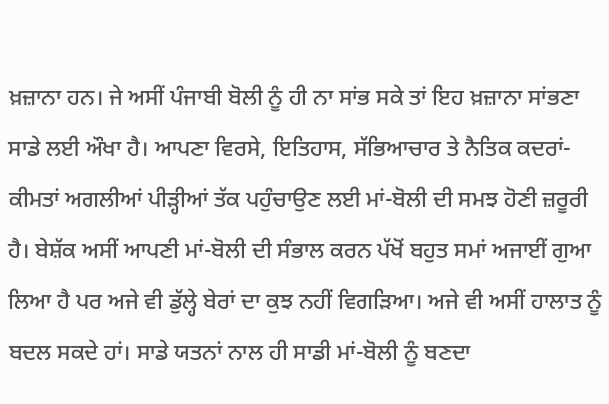ਖ਼ਜ਼ਾਨਾ ਹਨ। ਜੇ ਅਸੀਂ ਪੰਜਾਬੀ ਬੋਲੀ ਨੂੰ ਹੀ ਨਾ ਸਾਂਭ ਸਕੇ ਤਾਂ ਇਹ ਖ਼ਜ਼ਾਨਾ ਸਾਂਭਣਾ ਸਾਡੇ ਲਈ ਔਖਾ ਹੈ। ਆਪਣਾ ਵਿਰਸੇ, ਇਤਿਹਾਸ, ਸੱਭਿਆਚਾਰ ਤੇ ਨੈਤਿਕ ਕਦਰਾਂ-ਕੀਮਤਾਂ ਅਗਲੀਆਂ ਪੀੜ੍ਹੀਆਂ ਤੱਕ ਪਹੁੰਚਾਉਣ ਲਈ ਮਾਂ-ਬੋਲੀ ਦੀ ਸਮਝ ਹੋਣੀ ਜ਼ਰੂਰੀ ਹੈ। ਬੇਸ਼ੱਕ ਅਸੀਂ ਆਪਣੀ ਮਾਂ-ਬੋਲੀ ਦੀ ਸੰਭਾਲ ਕਰਨ ਪੱਖੋਂ ਬਹੁਤ ਸਮਾਂ ਅਜਾਈਂ ਗੁਆ ਲਿਆ ਹੈ ਪਰ ਅਜੇ ਵੀ ਡੁੱਲ੍ਹੇ ਬੇਰਾਂ ਦਾ ਕੁਝ ਨਹੀਂ ਵਿਗੜਿਆ। ਅਜੇ ਵੀ ਅਸੀਂ ਹਾਲਾਤ ਨੂੰ ਬਦਲ ਸਕਦੇ ਹਾਂ। ਸਾਡੇ ਯਤਨਾਂ ਨਾਲ ਹੀ ਸਾਡੀ ਮਾਂ-ਬੋਲੀ ਨੂੰ ਬਣਦਾ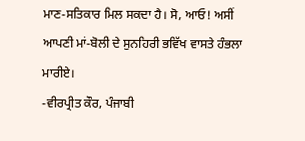ਮਾਣ-ਸਤਿਕਾਰ ਮਿਲ ਸਕਦਾ ਹੈ। ਸੋ, ਆਓ! ਅਸੀਂ ਆਪਣੀ ਮਾਂ-ਬੋਲੀ ਦੇ ਸੁਨਹਿਰੀ ਭਵਿੱਖ ਵਾਸਤੇ ਹੰਭਲਾ ਮਾਰੀਏ।
-ਵੀਰਪ੍ਰੀਤ ਕੌਰ, ਪੰਜਾਬੀ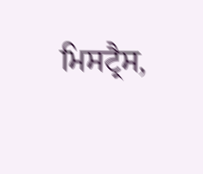ਮਿਸਟ੍ਰੈਸ,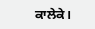ਕਾਲੇਕੇ।